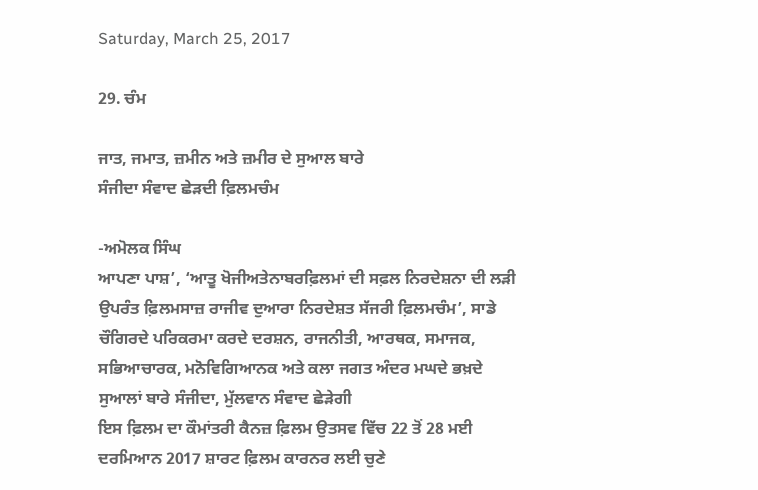Saturday, March 25, 2017

29. ਚੰਮ

ਜਾਤ, ਜਮਾਤ, ਜ਼ਮੀਨ ਅਤੇ ਜ਼ਮੀਰ ਦੇ ਸੁਆਲ ਬਾਰੇ
ਸੰਜੀਦਾ ਸੰਵਾਦ ਛੇੜਦੀ ਫ਼ਿਲਮਚੰਮ

-ਅਮੋਲਕ ਸਿੰਘ
ਆਪਣਾ ਪਾਸ਼’, ‘ਆਤੂ ਖੋਜੀਅਤੇਨਾਬਰਫ਼ਿਲਮਾਂ ਦੀ ਸਫ਼ਲ ਨਿਰਦੇਸ਼ਨਾ ਦੀ ਲੜੀ ਉਪਰੰਤ ਫ਼ਿਲਮਸਾਜ਼ ਰਾਜੀਵ ਦੁਆਰਾ ਨਿਰਦੇਸ਼ਤ ਸੱਜਰੀ ਫ਼ਿਲਮਚੰਮ’, ਸਾਡੇ ਚੌਗਿਰਦੇ ਪਰਿਕਰਮਾ ਕਰਦੇ ਦਰਸ਼ਨ, ਰਾਜਨੀਤੀ, ਆਰਥਕ, ਸਮਾਜਕ, ਸਭਿਆਚਾਰਕ, ਮਨੋਵਿਗਿਆਨਕ ਅਤੇ ਕਲਾ ਜਗਤ ਅੰਦਰ ਮਘਦੇ ਭਖ਼ਦੇ ਸੁਆਲਾਂ ਬਾਰੇ ਸੰਜੀਦਾ, ਮੁੱਲਵਾਨ ਸੰਵਾਦ ਛੇੜੇਗੀ
ਇਸ ਫ਼ਿਲਮ ਦਾ ਕੌਮਾਂਤਰੀ ਕੈਨਜ਼ ਫ਼ਿਲਮ ਉਤਸਵ ਵਿੱਚ 22 ਤੋਂ 28 ਮਈ ਦਰਮਿਆਨ 2017 ਸ਼ਾਰਟ ਫ਼ਿਲਮ ਕਾਰਨਰ ਲਈ ਚੁਣੇ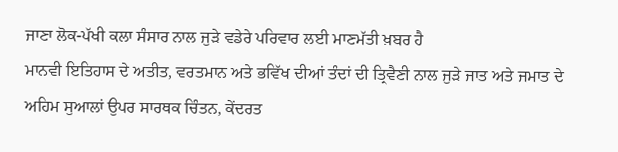ਜਾਣਾ ਲੋਕ-ਪੱਖੀ ਕਲਾ ਸੰਸਾਰ ਨਾਲ ਜੁੜੇ ਵਡੇਰੇ ਪਰਿਵਾਰ ਲਈ ਮਾਣਮੱਤੀ ਖ਼ਬਰ ਹੈ
ਮਾਨਵੀ ਇਤਿਹਾਸ ਦੇ ਅਤੀਤ, ਵਰਤਮਾਨ ਅਤੇ ਭਵਿੱਖ ਦੀਆਂ ਤੰਦਾਂ ਦੀ ਤ੍ਰਿਵੈਣੀ ਨਾਲ ਜੁੜੇ ਜਾਤ ਅਤੇ ਜਮਾਤ ਦੇ ਅਹਿਮ ਸੁਆਲਾਂ ਉਪਰ ਸਾਰਥਕ ਚਿੰਤਨ, ਕੇਂਦਰਤ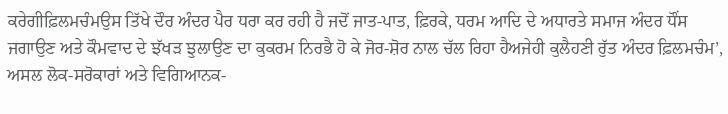ਕਰੇਗੀਫ਼ਿਲਮਚੰਮਉਸ ਤਿੱਖੇ ਦੌਰ ਅੰਦਰ ਪੈਰ ਧਰਾ ਕਰ ਰਹੀ ਹੈ ਜਦੋਂ ਜਾਤ-ਪਾਤ, ਫ਼ਿਰਕੇ, ਧਰਮ ਆਦਿ ਦੇ ਅਧਾਰਤੇ ਸਮਾਜ ਅੰਦਰ ਧੌਂਸ ਜਗਾਉਣ ਅਤੇ ਕੌਮਵਾਦ ਦੇ ਝੱਖੜ ਝੁਲਾਉਣ ਦਾ ਕੁਕਰਮ ਨਿਰਭੈ ਹੋ ਕੇ ਜੋਰ-ਸ਼ੋਰ ਨਾਲ ਚੱਲ ਰਿਹਾ ਹੈਅਜੇਹੀ ਕੁਲੈਹਣੀ ਰੁੱਤ ਅੰਦਰ ਫ਼ਿਲਮਚੰਮ’, ਅਸਲ ਲੋਕ-ਸਰੋਕਾਰਾਂ ਅਤੇ ਵਿਗਿਆਨਕ-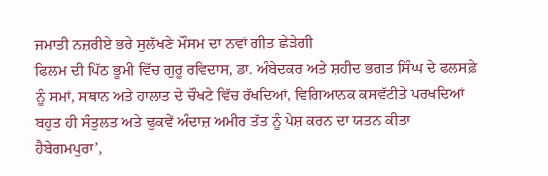ਜਮਾਤੀ ਨਜ਼ਰੀਏ ਭਰੇ ਸੁਲੱਖਣੇ ਮੌਸਮ ਦਾ ਨਵਾਂ ਗੀਤ ਛੇੜੇਗੀ
ਫਿਲਮ ਦੀ ਪਿੱਠ ਭੂਮੀ ਵਿੱਚ ਗੁਰੂ ਰਵਿਦਾਸ, ਡਾ. ਅੰਬੇਦਕਰ ਅਤੇ ਸ਼ਹੀਦ ਭਗਤ ਸਿੰਘ ਦੇ ਫਲਸਫ਼ੇ ਨੂੰ ਸਮਾਂ, ਸਥਾਨ ਅਤੇ ਹਾਲਾਤ ਦੇ ਚੌਖਟੇ ਵਿੱਚ ਰੱਖਦਿਆਂ, ਵਿਗਿਆਨਕ ਕਸਵੱਟੀਤੇ ਪਰਖਦਿਆਂ ਬਹੁਤ ਹੀ ਸੰਤੁਲਤ ਅਤੇ ਢੁਕਵੇਂ ਅੰਦਾਜ਼ ਅਮੀਰ ਤੱਤ ਨੂੰ ਪੇਸ਼ ਕਰਨ ਦਾ ਯਤਨ ਕੀਤਾ ਹੈਬੇਗਮਪੁਰਾ’,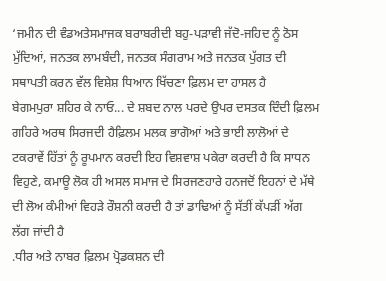‘ਜਮੀਨ ਦੀ ਵੰਡਅਤੇਸਮਾਜਕ ਬਰਾਬਰੀਦੀ ਬਹੁ-ਪੜਾਵੀ ਜੱਦੋ-ਜਹਿਦ ਨੂੰ ਠੋਸ ਮੁੱਦਿਆਂ, ਜਨਤਕ ਲਾਮਬੰਦੀ, ਜਨਤਕ ਸੰਗਰਾਮ ਅਤੇ ਜਨਤਕ ਪੁੱਗਤ ਦੀ ਸਥਾਪਤੀ ਕਰਨ ਵੱਲ ਵਿਸ਼ੇਸ਼ ਧਿਆਨ ਖਿੱਚਣਾ ਫ਼ਿਲਮ ਦਾ ਹਾਸਲ ਹੈ
ਬੇਗਮਪੁਰਾ ਸ਼ਹਿਰ ਕੇ ਨਾਓ... ਦੇ ਸ਼ਬਦ ਨਾਲ ਪਰਦੇ ਉਪਰ ਦਸਤਕ ਦਿੰਦੀ ਫ਼ਿਲਮ ਗਹਿਰੇ ਅਰਥ ਸਿਰਜਦੀ ਹੈਫ਼ਿਲਮ ਮਲਕ ਭਾਗੋਆਂ ਅਤੇ ਭਾਈ ਲਾਲੋਆਂ ਦੇ ਟਕਰਾਵੇਂ ਹਿੱਤਾਂ ਨੂੰ ਰੂਪਮਾਨ ਕਰਦੀ ਇਹ ਵਿਸ਼ਵਾਸ਼ ਪਕੇਰਾ ਕਰਦੀ ਹੈ ਕਿ ਸਾਧਨ ਵਿਹੁਣੇ, ਕਮਾਊ ਲੋਕ ਹੀ ਅਸਲ ਸਮਾਜ ਦੇ ਸਿਰਜਣਹਾਰੇ ਹਨਜਦੋਂ ਇਹਨਾਂ ਦੇ ਮੱਥੇ ਦੀ ਲੋਅ ਕੰਮੀਆਂ ਵਿਹੜੇ ਰੌਸ਼ਨੀ ਕਰਦੀ ਹੈ ਤਾਂ ਡਾਢਿਆਂ ਨੂੰ ਸੱਤੀਂ ਕੱਪੜੀਂ ਅੱਗ ਲੱਗ ਜਾਂਦੀ ਹੈ
.ਧੀਰ ਅਤੇ ਨਾਬਰ ਫ਼ਿਲਮ ਪ੍ਰੋਡਕਸ਼ਨ ਦੀ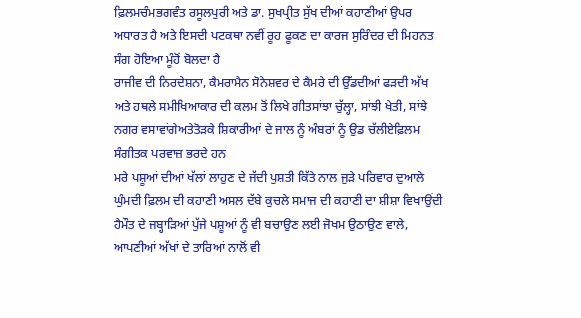ਫ਼ਿਲਮਚੰਮਭਗਵੰਤ ਰਸੂਲਪੁਰੀ ਅਤੇ ਡਾ. ਸੁਖਪ੍ਰੀਤ ਸੁੱਖ ਦੀਆਂ ਕਹਾਣੀਆਂ ਉਪਰ ਅਧਾਰਤ ਹੈ ਅਤੇ ਇਸਦੀ ਪਟਕਥਾ ਨਵੀਂ ਰੂਹ ਫੂਕਣ ਦਾ ਕਾਰਜ ਸੁਰਿੰਦਰ ਦੀ ਮਿਹਨਤ ਸੰਗ ਹੋਇਆ ਮੂੰਹੋਂ ਬੋਲਦਾ ਹੈ
ਰਾਜੀਵ ਦੀ ਨਿਰਦੇਸ਼ਨਾ, ਕੈਮਰਾਮੈਨ ਸੋਨੇਸ਼ਵਰ ਦੇ ਕੈਮਰੇ ਦੀ ਉੱਡਦੀਆਂ ਫੜਦੀ ਅੱਖ ਅਤੇ ਹਥਲੇ ਸਮੀਖਿਆਕਾਰ ਦੀ ਕਲਮ ਤੋਂ ਲਿਖੇ ਗੀਤਸਾਂਝਾ ਚੁੱਲ੍ਹਾ, ਸਾਂਝੀ ਖੇਤੀ, ਸਾਂਝੇ ਨਗਰ ਵਸਾਵਾਂਗੇਅਤੇਤੋੜਕੇ ਸ਼ਿਕਾਰੀਆਂ ਦੇ ਜਾਲ ਨੂੰ ਅੰਬਰਾਂ ਨੂੰ ਉਡ ਚੱਲੀਏਫ਼ਿਲਮ ਸੰਗੀਤਕ ਪਰਵਾਜ਼ ਭਰਦੇ ਹਨ
ਮਰੇ ਪਸ਼ੂਆਂ ਦੀਆਂ ਖੱਲਾਂ ਲਾਹੁਣ ਦੇ ਜੱਦੀ ਪੁਸ਼ਤੀ ਕਿੱਤੇ ਨਾਲ ਜੁੜੇ ਪਰਿਵਾਰ ਦੁਆਲੇ ਘੁੰਮਦੀ ਫ਼ਿਲਮ ਦੀ ਕਹਾਣੀ ਅਸਲ ਦੱਬੇ ਕੁਚਲੇ ਸਮਾਜ ਦੀ ਕਹਾਣੀ ਦਾ ਸ਼ੀਸ਼ਾ ਵਿਖਾਉਂਦੀ ਹੈਮੌਤ ਦੇ ਜਬ੍ਹਾੜਿਆਂ ਪੁੱਜੇ ਪਸ਼ੂਆਂ ਨੂੰ ਵੀ ਬਚਾਉਣ ਲਈ ਜੋਖਮ ਉਠਾਉਣ ਵਾਲੇ, ਆਪਣੀਆਂ ਅੱਖਾਂ ਦੇ ਤਾਰਿਆਂ ਨਾਲੋਂ ਵੀ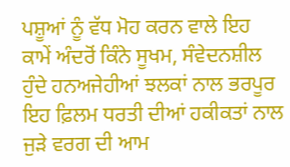ਪਸ਼ੂਆਂ ਨੂੰ ਵੱਧ ਮੋਹ ਕਰਨ ਵਾਲੇ ਇਹ ਕਾਮੇਂ ਅੰਦਰੋਂ ਕਿੰਨੇ ਸੂਖਮ, ਸੰਵੇਦਨਸ਼ੀਲ ਹੁੰਦੇ ਹਨਅਜੇਹੀਆਂ ਝਲਕਾਂ ਨਾਲ ਭਰਪੂਰ ਇਹ ਫ਼ਿਲਮ ਧਰਤੀ ਦੀਆਂ ਹਕੀਕਤਾਂ ਨਾਲ ਜੁੜੇ ਵਰਗ ਦੀ ਆਮ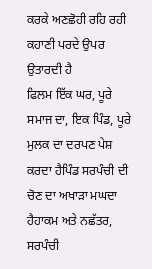ਕਰਕੇ ਅਣਛੋਹੀ ਰਹਿ ਰਹੀ ਕਹਾਣੀ ਪਰਦੇ ਉਪਰ ਉਤਾਰਦੀ ਹੈ
ਫਿਲਮ ਇੱਕ ਘਰ, ਪੂਰੇ ਸਮਾਜ ਦਾ, ਇਕ ਪਿੰਡ, ਪੂਰੇ ਮੁਲਕ ਦਾ ਦਰਪਣ ਪੇਸ਼ ਕਰਦਾ ਹੈਪਿੰਡ ਸਰਪੰਚੀ ਦੀ ਚੋਣ ਦਾ ਅਖਾੜਾ ਮਘਦਾ ਹੈਹਾਕਮ ਅਤੇ ਨਛੱਤਰ, ਸਰਪੰਚੀ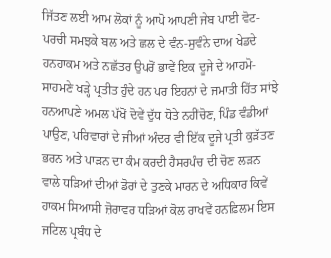ਜਿੱਤਣ ਲਈ ਆਮ ਲੋਕਾਂ ਨੂੰ ਆਪੋ ਆਪਣੀ ਜੇਬ ਪਾਈ ਵੋਟ-ਪਰਚੀ ਸਮਝਕੇ ਬਲ ਅਤੇ ਛਲ ਦੇ ਵੰਨ-ਸੁਵੰਨੇ ਦਾਅ ਖੇਡਦੇ ਹਨਹਾਕਮ ਅਤੇ ਨਛੱਤਰ ਉਪਰੋਂ ਭਾਵੇਂ ਇਕ ਦੂਜੇ ਦੇ ਆਹਮੋ-ਸਾਹਮਣੇ ਖੜ੍ਹੇ ਪ੍ਰਤੀਤ ਹੁੰਦੇ ਹਨ ਪਰ ਇਹਨਾਂ ਦੇ ਜਮਾਤੀ ਹਿੱਤ ਸਾਂਝੇ ਹਨਆਪਣੇ ਅਮਲ ਪੱਖੋਂ ਦੋਵੇਂ ਦੁੱਧ ਧੋਤੇ ਨਹੀਂਚੋਣ, ਪਿੰਡ ਵੰਡੀਆਂ ਪਾਉਣ, ਪਰਿਵਾਰਾਂ ਦੇ ਜੀਆਂ ਅੰਦਰ ਵੀ ਇੱਕ ਦੂਜੇ ਪ੍ਰਤੀ ਕੁੜੱਤਣ ਭਰਨ ਅਤੇ ਪਾੜਨ ਦਾ ਕੰਮ ਕਰਦੀ ਹੈਸਰਪੰਚ ਦੀ ਚੋਣ ਲੜਨ ਵਾਲੇ ਧੜਿਆਂ ਦੀਆਂ ਡੋਰਾਂ ਦੇ ਤੁਣਕੇ ਮਾਰਨ ਦੇ ਅਧਿਕਾਰ ਕਿਵੇਂ ਹਾਕਮ ਸਿਆਸੀ ਜ਼ੋਰਾਵਰ ਧੜਿਆਂ ਕੋਲ ਰਾਖਵੇਂ ਹਨਫ਼ਿਲਮ ਇਸ ਜਟਿਲ ਪ੍ਰਬੰਧ ਦੇ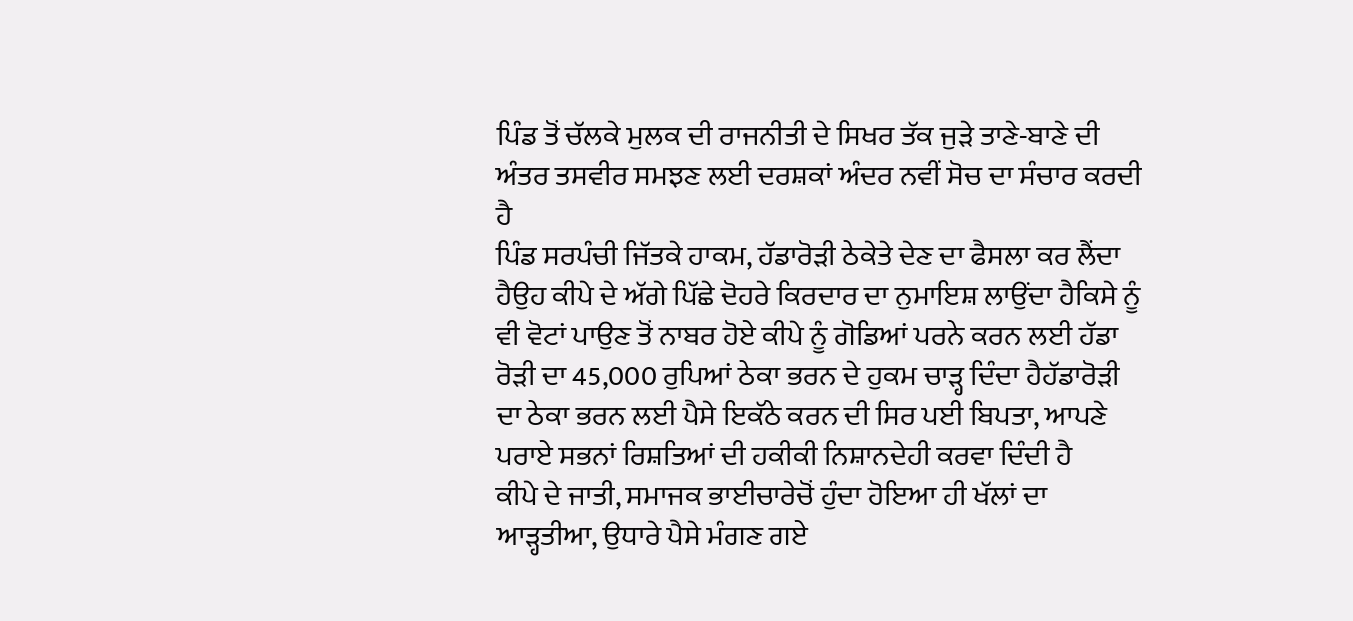ਪਿੰਡ ਤੋਂ ਚੱਲਕੇ ਮੁਲਕ ਦੀ ਰਾਜਨੀਤੀ ਦੇ ਸਿਖਰ ਤੱਕ ਜੁੜੇ ਤਾਣੇ-ਬਾਣੇ ਦੀ ਅੰਤਰ ਤਸਵੀਰ ਸਮਝਣ ਲਈ ਦਰਸ਼ਕਾਂ ਅੰਦਰ ਨਵੀਂ ਸੋਚ ਦਾ ਸੰਚਾਰ ਕਰਦੀ ਹੈ
ਪਿੰਡ ਸਰਪੰਚੀ ਜਿੱਤਕੇ ਹਾਕਮ, ਹੱਡਾਰੋੜੀ ਠੇਕੇਤੇ ਦੇਣ ਦਾ ਫੈਸਲਾ ਕਰ ਲੈਂਦਾ ਹੈਉਹ ਕੀਪੇ ਦੇ ਅੱਗੇ ਪਿੱਛੇ ਦੋਹਰੇ ਕਿਰਦਾਰ ਦਾ ਨੁਮਾਇਸ਼ ਲਾਉਂਦਾ ਹੈਕਿਸੇ ਨੂੰ ਵੀ ਵੋਟਾਂ ਪਾਉਣ ਤੋਂ ਨਾਬਰ ਹੋਏ ਕੀਪੇ ਨੂੰ ਗੋਡਿਆਂ ਪਰਨੇ ਕਰਨ ਲਈ ਹੱਡਾ ਰੋੜੀ ਦਾ 45,000 ਰੁਪਿਆਂ ਠੇਕਾ ਭਰਨ ਦੇ ਹੁਕਮ ਚਾੜ੍ਹ ਦਿੰਦਾ ਹੈਹੱਡਾਰੋੜੀ ਦਾ ਠੇਕਾ ਭਰਨ ਲਈ ਪੈਸੇ ਇਕੱਠੇ ਕਰਨ ਦੀ ਸਿਰ ਪਈ ਬਿਪਤਾ, ਆਪਣੇ ਪਰਾਏ ਸਭਨਾਂ ਰਿਸ਼ਤਿਆਂ ਦੀ ਹਕੀਕੀ ਨਿਸ਼ਾਨਦੇਹੀ ਕਰਵਾ ਦਿੰਦੀ ਹੈ
ਕੀਪੇ ਦੇ ਜਾਤੀ, ਸਮਾਜਕ ਭਾਈਚਾਰੇਚੋਂ ਹੁੰਦਾ ਹੋਇਆ ਹੀ ਖੱਲਾਂ ਦਾ ਆੜ੍ਹਤੀਆ, ਉਧਾਰੇ ਪੈਸੇ ਮੰਗਣ ਗਏ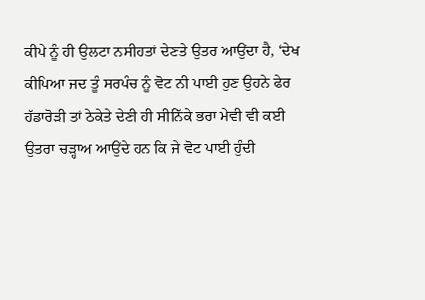ਕੀਪੇ ਨੂੰ ਹੀ ਉਲਟਾ ਨਸੀਹਤਾਂ ਦੇਣਤੇ ਉਤਰ ਆਉਂਦਾ ਹੈ, ‘ਦੇਖ ਕੀਪਿਆ ਜਦ ਤੂੰ ਸਰਪੰਚ ਨੂੰ ਵੋਟ ਨੀ ਪਾਈ ਹੁਣ ਉਹਨੇ ਫੇਰ ਹੱਡਾਰੋੜੀ ਤਾਂ ਠੇਕੇਤੇ ਦੇਣੀ ਹੀ ਸੀਨਿੱਕੇ ਭਰਾ ਮੇਵੀ ਵੀ ਕਈ ਉਤਰਾ ਚੜ੍ਹਾਅ ਆਉਂਦੇ ਹਨ ਕਿ ਜੇ ਵੋਟ ਪਾਈ ਹੁੰਦੀ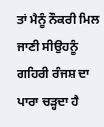ਤਾਂ ਮੈਨੂੰ ਨੌਕਰੀ ਮਿਲ ਜਾਣੀ ਸੀਉਹਨੂੰ ਗਹਿਰੀ ਰੰਜਸ਼ ਦਾ ਪਾਰਾ ਚੜ੍ਹਦਾ ਹੈ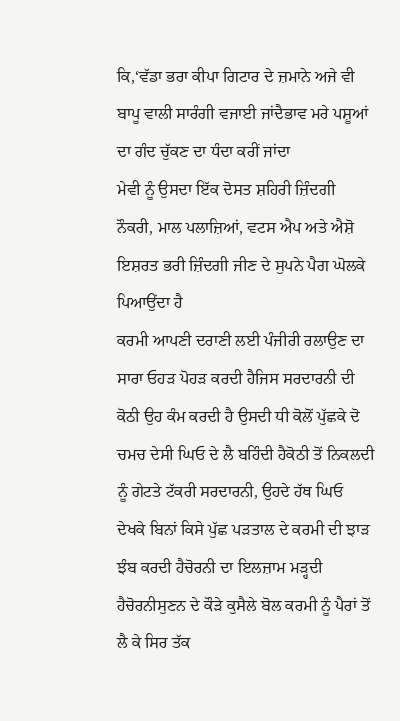ਕਿ,‘ਵੱਡਾ ਭਰਾ ਕੀਪਾ ਗਿਟਾਰ ਦੇ ਜ਼ਮਾਨੇ ਅਜੇ ਵੀ ਬਾਪੂ ਵਾਲੀ ਸਾਰੰਗੀ ਵਜਾਈ ਜਾਂਦੈਭਾਵ ਮਰੇ ਪਸ਼ੂਆਂ ਦਾ ਗੰਦ ਚੁੱਕਣ ਦਾ ਧੰਦਾ ਕਰੀਂ ਜਾਂਦਾ
ਮੇਵੀ ਨੂੰ ਉਸਦਾ ਇੱਕ ਦੋਸਤ ਸ਼ਹਿਰੀ ਜ਼ਿੰਦਗੀ ਨੌਕਰੀ, ਮਾਲ ਪਲਾਜ਼ਿਆਂ, ਵਟਸ ਐਪ ਅਤੇ ਐਸ਼ੋ ਇਸ਼ਰਤ ਭਰੀ ਜ਼ਿੰਦਗੀ ਜੀਣ ਦੇ ਸੁਪਨੇ ਪੈਗ ਘੋਲਕੇ ਪਿਆਉਂਦਾ ਹੈ
ਕਰਮੀ ਆਪਣੀ ਦਰਾਣੀ ਲਈ ਪੰਜੀਰੀ ਰਲਾਉਣ ਦਾ ਸਾਰਾ ਓਹੜ ਪੋਹੜ ਕਰਦੀ ਹੈਜਿਸ ਸਰਦਾਰਨੀ ਦੀ ਕੋਠੀ ਉਹ ਕੰਮ ਕਰਦੀ ਹੈ ਉਸਦੀ ਧੀ ਕੋਲੋਂ ਪੁੱਛਕੇ ਦੋ ਚਮਚ ਦੇਸੀ ਘਿਓ ਦੇ ਲੈ ਬਹਿੰਦੀ ਹੈਕੋਠੀ ਤੋਂ ਨਿਕਲਦੀ ਨੂੰ ਗੇਟਤੇ ਟੱਕਰੀ ਸਰਦਾਰਨੀ, ਉਹਦੇ ਹੱਥ ਘਿਓ ਦੇਖਕੇ ਬਿਨਾਂ ਕਿਸੇ ਪੁੱਛ ਪੜਤਾਲ ਦੇ ਕਰਮੀ ਦੀ ਝਾੜ ਝੰਬ ਕਰਦੀ ਹੈਚੋਰਨੀ ਦਾ ਇਲਜ਼ਾਮ ਮੜ੍ਹਦੀ ਹੈਚੋਰਨੀਸੁਣਨ ਦੇ ਕੌੜੇ ਕੁਸੈਲੇ ਬੋਲ ਕਰਮੀ ਨੂੰ ਪੈਰਾਂ ਤੋਂ ਲੈ ਕੇ ਸਿਰ ਤੱਕ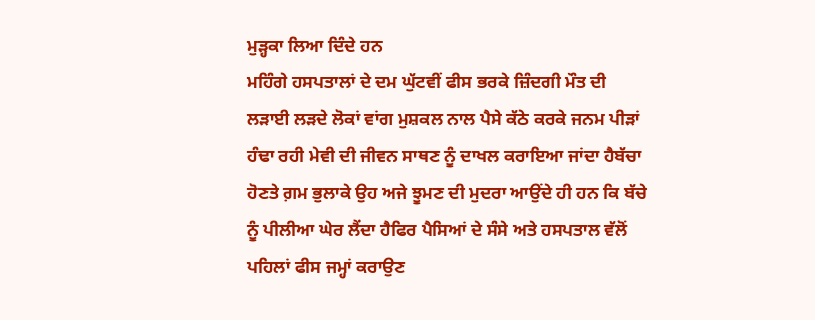ਮੁੜ੍ਹਕਾ ਲਿਆ ਦਿੰਦੇ ਹਨ
ਮਹਿੰਗੇ ਹਸਪਤਾਲਾਂ ਦੇ ਦਮ ਘੁੱਟਵੀਂ ਫੀਸ ਭਰਕੇ ਜ਼ਿੰਦਗੀ ਮੌਤ ਦੀ ਲੜਾਈ ਲੜਦੇ ਲੋਕਾਂ ਵਾਂਗ ਮੁਸ਼ਕਲ ਨਾਲ ਪੈਸੇ ਕੱਠੇ ਕਰਕੇ ਜਨਮ ਪੀੜਾਂ ਹੰਢਾ ਰਹੀ ਮੇਵੀ ਦੀ ਜੀਵਨ ਸਾਥਣ ਨੂੰ ਦਾਖਲ ਕਰਾਇਆ ਜਾਂਦਾ ਹੈਬੱਚਾ ਹੋਣਤੇ ਗ਼ਮ ਭੁਲਾਕੇ ਉਹ ਅਜੇ ਝੂਮਣ ਦੀ ਮੁਦਰਾ ਆਉਂਦੇ ਹੀ ਹਨ ਕਿ ਬੱਚੇ ਨੂੰ ਪੀਲੀਆ ਘੇਰ ਲੈਂਦਾ ਹੈਫਿਰ ਪੈਸਿਆਂ ਦੇ ਸੰਸੇ ਅਤੇ ਹਸਪਤਾਲ ਵੱਲੋਂ ਪਹਿਲਾਂ ਫੀਸ ਜਮ੍ਹਾਂ ਕਰਾਉਣ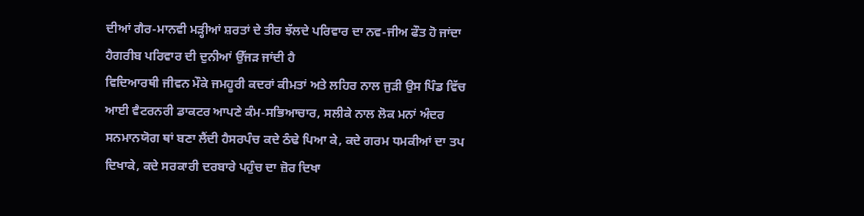ਦੀਆਂ ਗੈਰ-ਮਾਨਵੀ ਮੜ੍ਹੀਆਂ ਸ਼ਰਤਾਂ ਦੇ ਤੀਰ ਝੱਲਦੇ ਪਰਿਵਾਰ ਦਾ ਨਵ-ਜੀਅ ਫੌਤ ਹੋ ਜਾਂਦਾ ਹੈਗਰੀਬ ਪਰਿਵਾਰ ਦੀ ਦੁਨੀਆਂ ਉੱਜੜ ਜਾਂਦੀ ਹੈ
ਵਿਦਿਆਰਥੀ ਜੀਵਨ ਮੌਕੇ ਜਮਹੂਰੀ ਕਦਰਾਂ ਕੀਮਤਾਂ ਅਤੇ ਲਹਿਰ ਨਾਲ ਜੁੜੀ ਉਸ ਪਿੰਡ ਵਿੱਚ ਆਈ ਵੈਟਰਨਰੀ ਡਾਕਟਰ ਆਪਣੇ ਕੰਮ-ਸਭਿਆਚਾਰ, ਸਲੀਕੇ ਨਾਲ ਲੋਕ ਮਨਾਂ ਅੰਦਰ ਸਨਮਾਨਯੋਗ ਥਾਂ ਬਣਾ ਲੈਂਦੀ ਹੈਸਰਪੰਚ ਕਦੇ ਠੰਢੇ ਪਿਆ ਕੇ, ਕਦੇ ਗਰਮ ਧਮਕੀਆਂ ਦਾ ਤਪ ਦਿਖਾਕੇ, ਕਦੇ ਸਰਕਾਰੀ ਦਰਬਾਰੇ ਪਹੁੰਚ ਦਾ ਜ਼ੋਰ ਦਿਖਾ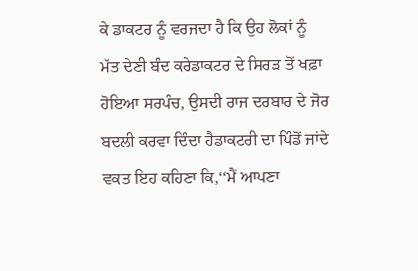ਕੇ ਡਾਕਟਰ ਨੂੰ ਵਰਜਦਾ ਹੈ ਕਿ ਉਹ ਲੋਕਾਂ ਨੂੰ ਮੱਤ ਦੇਣੀ ਬੰਦ ਕਰੇਡਾਕਟਰ ਦੇ ਸਿਰੜ ਤੋਂ ਖਫ਼ਾ ਹੋਇਆ ਸਰਪੰਚ, ਉਸਦੀ ਰਾਜ ਦਰਬਾਰ ਦੇ ਜੋਰ ਬਦਲੀ ਕਰਵਾ ਦਿੰਦਾ ਹੈਡਾਕਟਰੀ ਦਾ ਪਿੰਡੋਂ ਜਾਂਦੇ ਵਕਤ ਇਹ ਕਹਿਣਾ ਕਿ,‘‘ਮੈਂ ਆਪਣਾ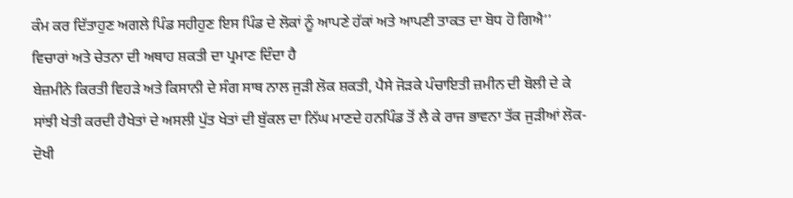ਕੰਮ ਕਰ ਦਿੱਤਾਹੁਣ ਅਗਲੇ ਪਿੰਡ ਸਹੀਹੁਣ ਇਸ ਪਿੰਡ ਦੇ ਲੋਕਾਂ ਨੂੰ ਆਪਣੇ ਹੱਕਾਂ ਅਤੇ ਆਪਣੀ ਤਾਕਤ ਦਾ ਬੋਧ ਹੋ ਗਿਐ’’ ਵਿਚਾਰਾਂ ਅਤੇ ਚੇਤਨਾ ਦੀ ਅਥਾਹ ਸ਼ਕਤੀ ਦਾ ਪ੍ਰਮਾਣ ਦਿੰਦਾ ਹੈ
ਬੇਜ਼ਮੀਨੇ ਕਿਰਤੀ ਵਿਹੜੇ ਅਤੇ ਕਿਸਾਨੀ ਦੇ ਸੰਗ ਸਾਥ ਨਾਲ ਜੁੜੀ ਲੋਕ ਸ਼ਕਤੀ, ਪੈਸੇ ਜੋੜਕੇ ਪੰਚਾਇਤੀ ਜ਼ਮੀਨ ਦੀ ਬੋਲੀ ਦੇ ਕੇ ਸਾਂਝੀ ਖੇਤੀ ਕਰਦੀ ਹੈਖੇਤਾਂ ਦੇ ਅਸਲੀ ਪੁੱਤ ਖੇਤਾਂ ਦੀ ਬੁੱਕਲ ਦਾ ਨਿੱਘ ਮਾਣਦੇ ਹਨਪਿੰਡ ਤੋਂ ਲੈ ਕੇ ਰਾਜ ਭਾਵਨਾ ਤੱਕ ਜੁੜੀਆਂ ਲੋਕ-ਦੋਖੀ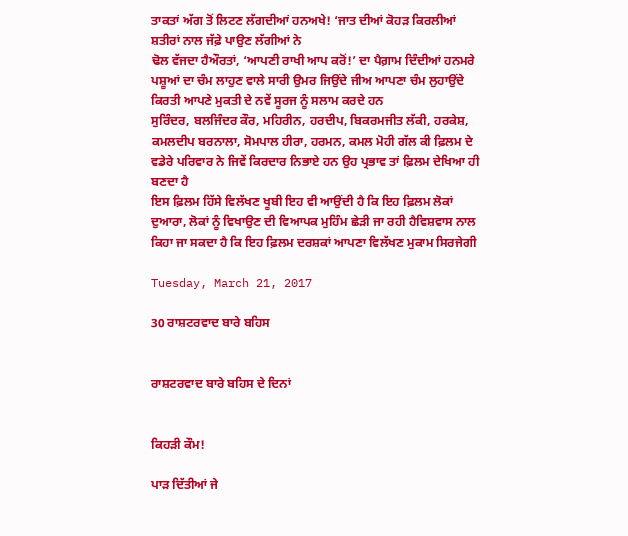ਤਾਕਤਾਂ ਅੱਗ ਤੋਂ ਲਿਟਣ ਲੱਗਦੀਆਂ ਹਨਅਖੇ! ‘ਜਾਤ ਦੀਆਂ ਕੋਹੜ ਕਿਰਲੀਆਂ ਸ਼ਤੀਰਾਂ ਨਾਲ ਜੱਫ਼ੇ ਪਾਉਣ ਲੱਗੀਆਂ ਨੇ
ਢੋਲ ਵੱਜਦਾ ਹੈਔਰਤਾਂ, ‘ਆਪਣੀ ਰਾਖੀ ਆਪ ਕਰੋਂ!’ ਦਾ ਪੈਗ਼ਾਮ ਦਿੰਦੀਆਂ ਹਨਮਰੇ ਪਸ਼ੂਆਂ ਦਾ ਚੰਮ ਲਾਹੁਣ ਵਾਲੇ ਸਾਰੀ ਉਮਰ ਜਿਉਂਦੇ ਜੀਅ ਆਪਣਾ ਚੰਮ ਲੁਹਾਉਂਦੇ ਕਿਰਤੀ ਆਪਣੇ ਮੁਕਤੀ ਦੇ ਨਵੇਂ ਸੂਰਜ ਨੂੰ ਸਲਾਮ ਕਰਦੇ ਹਨ
ਸੁਰਿੰਦਰ, ਬਲਜਿੰਦਰ ਕੌਰ, ਮਹਿਰੀਨ, ਹਰਦੀਪ, ਬਿਕਰਮਜੀਤ ਲੱਕੀ, ਹਰਕੇਸ਼, ਕਮਲਦੀਪ ਬਰਨਾਲਾ, ਸੋਮਪਾਲ ਹੀਰਾ, ਹਰਮਨ, ਕਮਲ ਮੋਹੀ ਗੱਲ ਕੀ ਫ਼ਿਲਮ ਦੇ ਵਡੇਰੇ ਪਰਿਵਾਰ ਨੇ ਜਿਵੇਂ ਕਿਰਦਾਰ ਨਿਭਾਏ ਹਨ ਉਹ ਪ੍ਰਭਾਵ ਤਾਂ ਫ਼ਿਲਮ ਦੇਖਿਆ ਹੀ ਬਣਦਾ ਹੈ
ਇਸ ਫ਼ਿਲਮ ਹਿੱਸੇ ਵਿਲੱਖਣ ਖੂਬੀ ਇਹ ਵੀ ਆਉਂਦੀ ਹੈ ਕਿ ਇਹ ਫ਼ਿਲਮ ਲੋਕਾਂ ਦੁਆਰਾ, ਲੋਕਾਂ ਨੂੰ ਵਿਖਾਉਣ ਦੀ ਵਿਆਪਕ ਮੁਹਿੰਮ ਛੇੜੀ ਜਾ ਰਹੀ ਹੈਵਿਸ਼ਵਾਸ ਨਾਲ ਕਿਹਾ ਜਾ ਸਕਦਾ ਹੈ ਕਿ ਇਹ ਫ਼ਿਲਮ ਦਰਸ਼ਕਾਂ ਆਪਣਾ ਵਿਲੱਖਣ ਮੁਕਾਮ ਸਿਰਜੇਗੀ

Tuesday, March 21, 2017

30 ਰਾਸ਼ਟਰਵਾਦ ਬਾਰੇ ਬਹਿਸ


ਰਾਸ਼ਟਰਵਾਦ ਬਾਰੇ ਬਹਿਸ ਦੇ ਦਿਨਾਂ


ਕਿਹੜੀ ਕੌਮ!

ਪਾੜ ਦਿੱਤੀਆਂ ਜੇ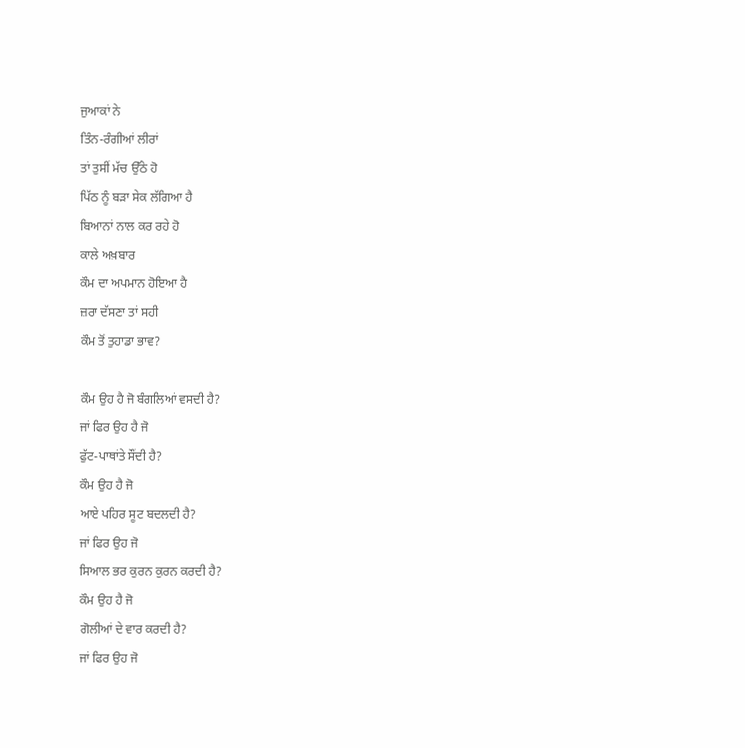ਜੁਆਕਾਂ ਨੇ
ਤਿੰਨ-ਰੰਗੀਆਂ ਲੀਰਾਂ
ਤਾਂ ਤੁਸੀਂ ਮੱਚ ਉੱਠੇ ਹੋ
ਪਿੱਠ ਨੂੰ ਬੜਾ ਸੇਕ ਲੱਗਿਆ ਹੈ
ਬਿਆਨਾਂ ਨਾਲ ਕਰ ਰਹੇ ਹੋ
ਕਾਲੇ ਅਖ਼ਬਾਰ
ਕੌਮ ਦਾ ਅਪਮਾਨ ਹੋਇਆ ਹੈ
ਜ਼ਰਾ ਦੱਸਣਾ ਤਾਂ ਸਹੀ
ਕੌਮ ਤੋਂ ਤੁਹਾਡਾ ਭਾਵ?

ਕੌਮ ਉਹ ਹੈ ਜੋ ਬੰਗਲਿਆਂ ਵਸਦੀ ਹੈ?
ਜਾਂ ਫਿਰ ਉਹ ਹੈ ਜੋ
ਫੁੱਟ-ਪਾਥਾਂਤੇ ਸੌਂਦੀ ਹੈ?
ਕੌਮ ਉਹ ਹੈ ਜੋ
ਆਏ ਪਹਿਰ ਸੂਟ ਬਦਲਦੀ ਹੈ?
ਜਾਂ ਫਿਰ ਉਹ ਜੋ
ਸਿਆਲ ਭਰ ਕੁਰਨ ਕੁਰਨ ਕਰਦੀ ਹੈ?
ਕੌਮ ਉਹ ਹੈ ਜੋ
ਗੋਲੀਆਂ ਦੇ ਵਾਰ ਕਰਦੀ ਹੈ?
ਜਾਂ ਫਿਰ ਉਹ ਜੋ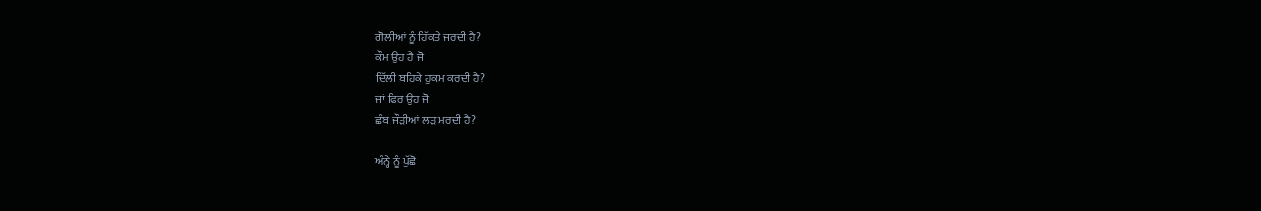ਗੋਲੀਆਂ ਨੂੰ ਹਿੱਕਤੇ ਜਰਦੀ ਹੈ?
ਕੌਮ ਉਹ ਹੈ ਜੋ
ਦਿੱਲੀ ਬਹਿਕੇ ਹੁਕਮ ਕਰਦੀ ਹੈ?
ਜਾਂ ਫਿਰ ਉਹ ਜੋ
ਛੰਬ ਜੌੜੀਆਂ ਲੜ ਮਰਦੀ ਹੈ?

ਅੰਨ੍ਹੇ ਨੂੰ ਪੁੱਛੋ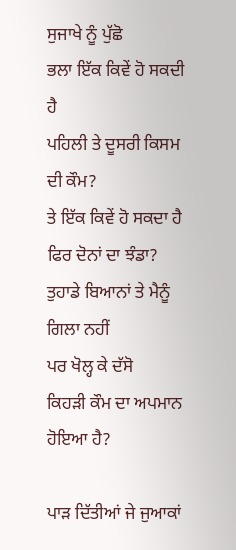ਸੁਜਾਖੇ ਨੂੰ ਪੁੱਛੋ
ਭਲਾ ਇੱਕ ਕਿਵੇਂ ਹੋ ਸਕਦੀ ਹੈ
ਪਹਿਲੀ ਤੇ ਦੂਸਰੀ ਕਿਸਮ ਦੀ ਕੌਮ?
ਤੇ ਇੱਕ ਕਿਵੇਂ ਹੋ ਸਕਦਾ ਹੈ
ਫਿਰ ਦੋਨਾਂ ਦਾ ਝੰਡਾ?
ਤੁਹਾਡੇ ਬਿਆਨਾਂ ਤੇ ਮੈਨੂੰ ਗਿਲਾ ਨਹੀਂ
ਪਰ ਖੋਲ੍ਹ ਕੇ ਦੱਸੋ
ਕਿਹੜੀ ਕੌਮ ਦਾ ਅਪਮਾਨ ਹੋਇਆ ਹੈ?

ਪਾੜ ਦਿੱਤੀਆਂ ਜੇ ਜੁਆਕਾਂ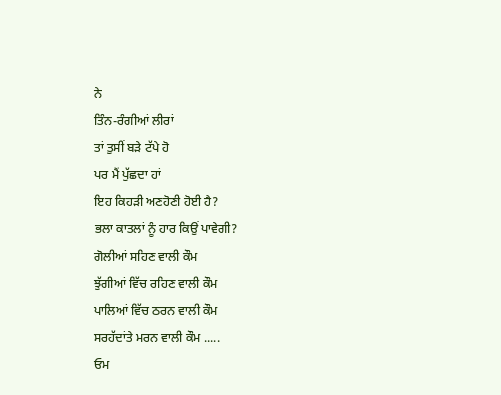ਨੇ
ਤਿੰਨ-ਰੰਗੀਆਂ ਲੀਰਾਂ
ਤਾਂ ਤੁਸੀਂ ਬੜੇ ਟੱਪੇ ਹੋ
ਪਰ ਮੈਂ ਪੁੱਛਦਾ ਹਾਂ
ਇਹ ਕਿਹੜੀ ਅਣਹੋਣੀ ਹੋਈ ਹੈ?
ਭਲਾ ਕਾਤਲਾਂ ਨੂੰ ਹਾਰ ਕਿਉਂ ਪਾਵੇਗੀ?
ਗੋਲੀਆਂ ਸਹਿਣ ਵਾਲੀ ਕੌਮ
ਝੁੱਗੀਆਂ ਵਿੱਚ ਰਹਿਣ ਵਾਲੀ ਕੌਮ
ਪਾਲਿਆਂ ਵਿੱਚ ਠਰਨ ਵਾਲੀ ਕੌਮ
ਸਰਹੱਦਾਂਤੇ ਮਰਨ ਵਾਲੀ ਕੌਮ .....
ਓਮ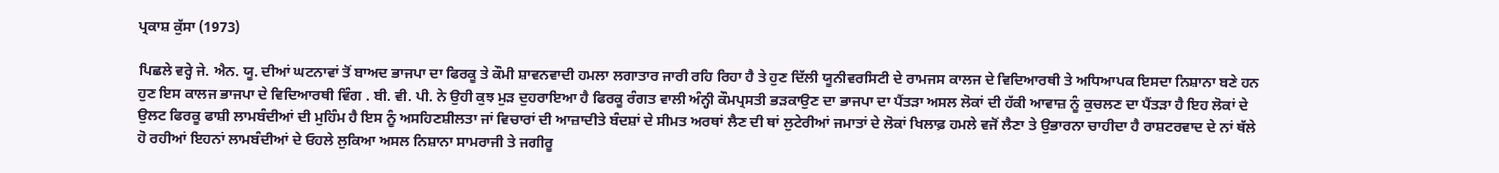ਪ੍ਰਕਾਸ਼ ਕੁੱਸਾ (1973)

ਪਿਛਲੇ ਵਰ੍ਹੇ ਜੇ. ਐਨ. ਯੂ. ਦੀਆਂ ਘਟਨਾਵਾਂ ਤੋਂ ਬਾਅਦ ਭਾਜਪਾ ਦਾ ਫਿਰਕੂ ਤੇ ਕੌਮੀ ਸ਼ਾਵਨਵਾਦੀ ਹਮਲਾ ਲਗਾਤਾਰ ਜਾਰੀ ਰਹਿ ਰਿਹਾ ਹੈ ਤੇ ਹੁਣ ਦਿੱਲੀ ਯੂਨੀਵਰਸਿਟੀ ਦੇ ਰਾਮਜਸ ਕਾਲਜ ਦੇ ਵਿਦਿਆਰਥੀ ਤੇ ਅਧਿਆਪਕ ਇਸਦਾ ਨਿਸ਼ਾਨਾ ਬਣੇ ਹਨ ਹੁਣ ਇਸ ਕਾਲਜ ਭਾਜਪਾ ਦੇ ਵਿਦਿਆਰਥੀ ਵਿੰਗ . ਬੀ. ਵੀ. ਪੀ. ਨੇ ਉਹੀ ਕੁਝ ਮੁੜ ਦੁਹਰਾਇਆ ਹੈ ਫਿਰਕੂ ਰੰਗਤ ਵਾਲੀ ਅੰਨ੍ਹੀ ਕੌਮਪ੍ਰਸਤੀ ਭੜਕਾਉਣ ਦਾ ਭਾਜਪਾ ਦਾ ਪੈਂਤੜਾ ਅਸਲ ਲੋਕਾਂ ਦੀ ਹੱਕੀ ਆਵਾਜ਼ ਨੂੰ ਕੁਚਲਣ ਦਾ ਪੈਂਤੜਾ ਹੈ ਇਹ ਲੋਕਾਂ ਦੇ ਉਲਟ ਫਿਰਕੂ ਫਾਸ਼ੀ ਲਾਮਬੰਦੀਆਂ ਦੀ ਮੁਹਿੰਮ ਹੈ ਇਸ ਨੂੰ ਅਸਹਿਣਸ਼ੀਲਤਾ ਜਾਂ ਵਿਚਾਰਾਂ ਦੀ ਆਜ਼ਾਦੀਤੇ ਬੰਦਸ਼ਾਂ ਦੇ ਸੀਮਤ ਅਰਥਾਂ ਲੈਣ ਦੀ ਥਾਂ ਲੁਟੇਰੀਆਂ ਜਮਾਤਾਂ ਦੇ ਲੋਕਾਂ ਖਿਲਾਫ਼ ਹਮਲੇ ਵਜੋਂ ਲੈਣਾ ਤੇ ਉਭਾਰਨਾ ਚਾਹੀਦਾ ਹੈ ਰਾਸ਼ਟਰਵਾਦ ਦੇ ਨਾਂ ਥੱਲੇ ਹੋ ਰਹੀਆਂ ਇਹਨਾਂ ਲਾਮਬੰਦੀਆਂ ਦੇ ਓਹਲੇ ਲੁਕਿਆ ਅਸਲ ਨਿਸ਼ਾਨਾ ਸਾਮਰਾਜੀ ਤੇ ਜਗੀਰੂ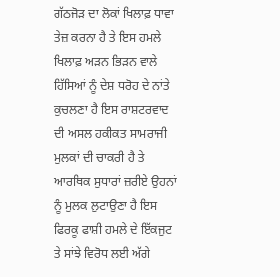ਗੱਠਜੋੜ ਦਾ ਲੋਕਾਂ ਖਿਲਾਫ਼ ਧਾਵਾ ਤੇਜ਼ ਕਰਨਾ ਹੈ ਤੇ ਇਸ ਹਮਲੇ ਖਿਲਾਫ਼ ਅੜਨ ਭਿੜਨ ਵਾਲੇ ਹਿੱਸਿਆਂ ਨੂੰ ਦੇਸ਼ ਧਰੋਹ ਦੇ ਨਾਂਤੇ ਕੁਚਲਣਾ ਹੈ ਇਸ ਰਾਸ਼ਟਰਵਾਦ ਦੀ ਅਸਲ ਹਕੀਕਤ ਸਾਮਰਾਜੀ ਮੁਲਕਾਂ ਦੀ ਚਾਕਰੀ ਹੈ ਤੇ ਆਰਥਿਕ ਸੁਧਾਰਾਂ ਜ਼ਰੀਏ ਉਹਨਾਂ ਨੂੰ ਮੁਲਕ ਲੁਟਾਉਣਾ ਹੈ ਇਸ ਫਿਰਕੂ ਫਾਸ਼ੀ ਹਮਲੇ ਦੇ ਇੱਕਜੁਟ ਤੇ ਸਾਂਝੇ ਵਿਰੋਧ ਲਈ ਅੱਗੇ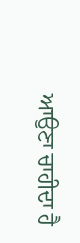ਆਉਣਾ ਚਾਹੀਦਾ ਹੈ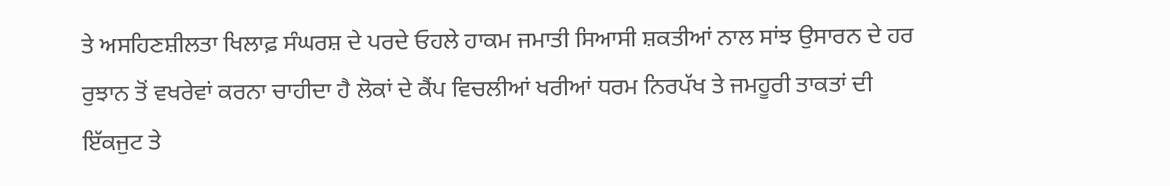ਤੇ ਅਸਹਿਣਸ਼ੀਲਤਾ ਖਿਲਾਫ਼ ਸੰਘਰਸ਼ ਦੇ ਪਰਦੇ ਓਹਲੇ ਹਾਕਮ ਜਮਾਤੀ ਸਿਆਸੀ ਸ਼ਕਤੀਆਂ ਨਾਲ ਸਾਂਝ ਉਸਾਰਨ ਦੇ ਹਰ ਰੁਝਾਨ ਤੋਂ ਵਖਰੇਵਾਂ ਕਰਨਾ ਚਾਹੀਦਾ ਹੈ ਲੋਕਾਂ ਦੇ ਕੈਂਪ ਵਿਚਲੀਆਂ ਖਰੀਆਂ ਧਰਮ ਨਿਰਪੱਖ ਤੇ ਜਮਹੂਰੀ ਤਾਕਤਾਂ ਦੀ ਇੱਕਜੁਟ ਤੇ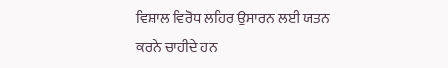ਵਿਸ਼ਾਲ ਵਿਰੋਧ ਲਹਿਰ ਉਸਾਰਨ ਲਈ ਯਤਨ ਕਰਨੇ ਚਾਹੀਦੇ ਹਨ